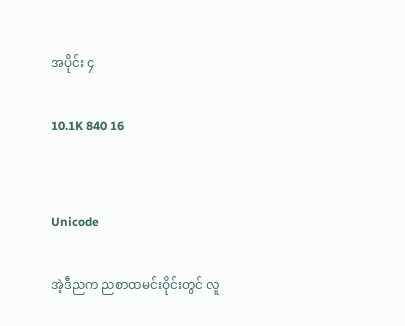အပိုင်း ၄

10.1K 840 16


Unicode

အဲ့ဒီညက ညစာထမင်းဝိုင်းတွင် လူ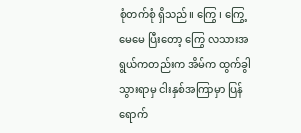စုံတက်စုံ ရှိသည်။ ကြွေ ၊ ကြွေ့မေမေ ပြီးတော့ ကြွေ လသားအရွယ်ကတည်းက အိမ်က ထွက်ခွါသွားရာမှ ငါးနှစ်အကြာမှာ ပြန်ရောက်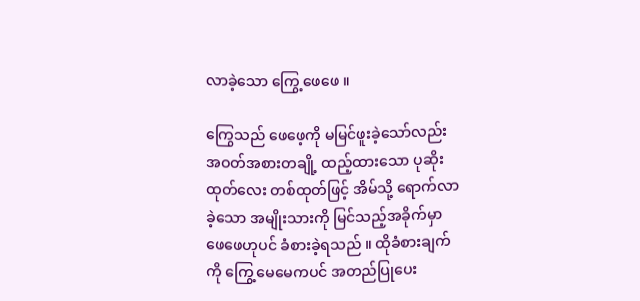လာခဲ့သော ကြွေ့ဖေဖေ ။

ကြွေသည် ဖေဖေ့ကို မမြင်ဖူးခဲ့သော်လည်း အဝတ်အစားတချို့ ထည့်ထားသော ပုဆိုးထုတ်လေး တစ်ထုတ်ဖြင့် အိမ်သို့ ရောက်လာခဲ့သော အမျိုးသားကို မြင်သည့်အခိုက်မှာ ဖေဖေဟုပင် ခံစားခဲ့ရသည် ။ ထိုခံစားချက်ကို ကြွေ့မေမေကပင် အတည်ပြုပေး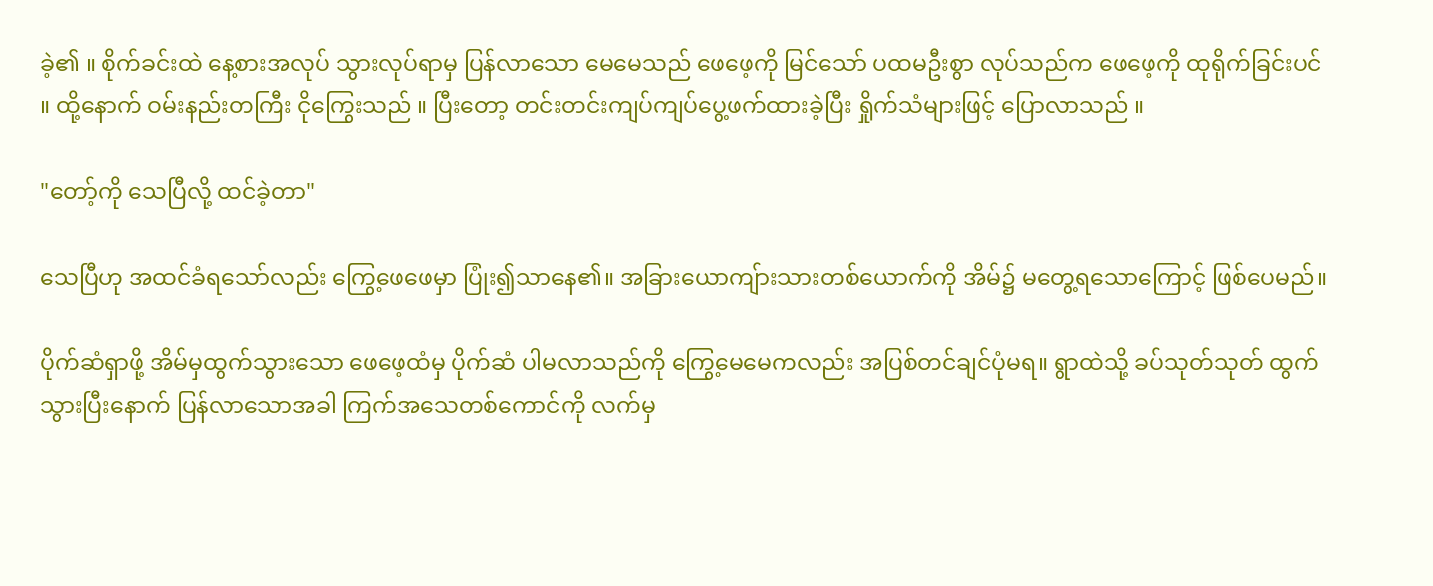ခဲ့၏ ။ စိုက်ခင်းထဲ နေ့စားအလုပ် သွားလုပ်ရာမှ ပြန်လာသော မေမေသည် ဖေဖေ့ကို မြင်သော် ပထမဦးစွာ လုပ်သည်က ဖေဖေ့ကို ထုရိုက်ခြင်းပင် ။ ထို့နောက် ဝမ်းနည်းတကြီး ငိုကြွေးသည် ။ ပြီးတော့ တင်းတင်းကျပ်ကျပ်ပွေ့ဖက်ထားခဲ့ပြီး ရှိုက်သံများဖြင့် ပြောလာသည် ။

"တော့်ကို သေပြီလို့ ထင်ခဲ့တာ"

သေပြီဟု အထင်ခံရသော်လည်း ကြွေ့ဖေဖေမှာ ပြုံး၍သာနေ၏။ အခြားယောကျ်ားသားတစ်ယောက်ကို အိမ်၌ မတွေ့ရသောကြောင့် ဖြစ်ပေမည်။

ပိုက်ဆံရှာဖို့ အိမ်မှထွက်သွားသော ဖေဖေ့ထံမှ ပိုက်ဆံ ပါမလာသည်ကို ကြွေ့မေမေကလည်း အပြစ်တင်ချင်ပုံမရ။ ရွာထဲသို့ ခပ်သုတ်သုတ် ထွက်သွားပြီးနောက် ပြန်လာသောအခါ ကြက်အသေတစ်ကောင်ကို လက်မှ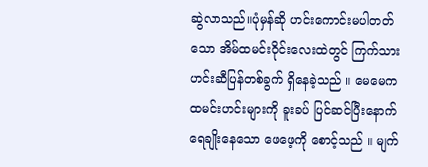ဆွဲလာသည်။ပုံမှန်ဆို ဟင်းကောင်းမပါတတ်သော အိမ်ထမင်းဝိုင်းလေးထဲတွင် ကြက်သားဟင်းဆီပြန်တစ်ခွက် ရှိနေခဲ့သည် ။ မေမေက ထမင်းဟင်းများကို ခူးခပ် ပြင်ဆင်ပြီးနောက် ရေချိုးနေသော ဖေဖေ့ကို စောင့်သည် ။ မျက်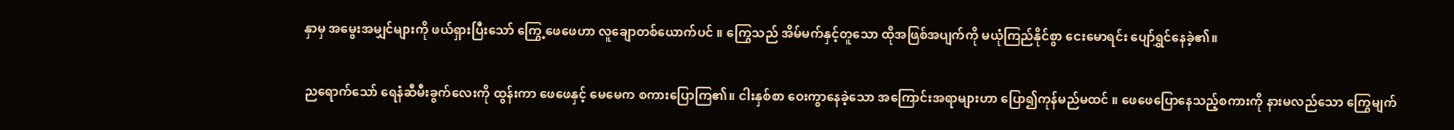နှာမှ အမွေးအမျှင်များကို ဖယ်ရှားပြီးသော် ကြွေ့ဖေဖေဟာ လူချောတစ်ယောက်ပင် ။ ကြွေသည် အိမ်မက်နှင့်တူသော ထိုအဖြစ်အပျက်ကို မယုံကြည်နိုင်စွာ ငေးမောရင်း ပျော်ရွှင်နေခဲ့၏။

ညရောက်သော် ရေနံဆီမီးခွက်လေးကို ထွန်းကာ ဖေဖေနှင့် မေမေက စကားပြောကြ၏။ ငါးနှစ်စာ ဝေးကွာနေခဲ့သော အကြောင်းအရာများဟာ ပြော၍ကုန်မည်မထင် ။ ဖေဖေပြောနေသည့်စကားကို နားမလည်သော ကြွေမျက်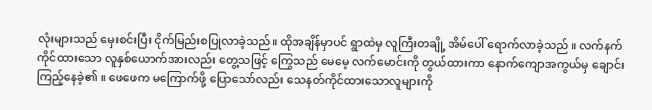လုံးများသည် မှေးစင်းပြီး ငိုက်မြည်းစပြုလာခဲ့သည်။ ထိုအချိန်မှာပင် ရွာထဲမှ လူကြီးတချို့ အိမ်ပေါ် ရောက်လာခဲ့သည် ။ လက်နက်ကိုင်ထားသော လူနှစ်ယောက်အားလည်း တွေ့သဖြင့် ကြွေသည် မေမေ့ လက်မောင်းကို တွယ်ထားကာ နောက်ကျောအကွယ်မှ ချောင်းကြည့်နေခဲ့၏ ။ ဖေဖေက မကြောက်ဖို့ ပြောသော်လည်း သေနတ်ကိုင်ထားသောလူများကို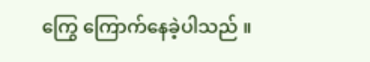ကြွေ ကြောက်နေခဲ့ပါသည် ။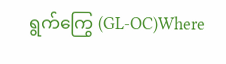ရွက်ကြွေ (GL-OC)Where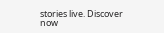stories live. Discover now